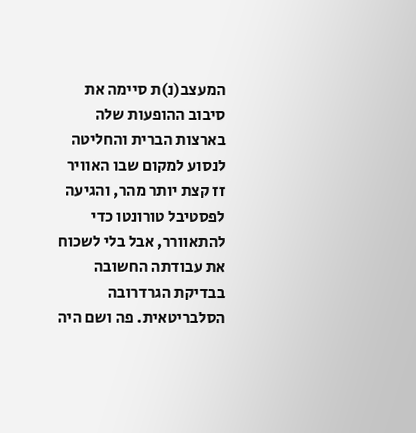המעצב(נ)ת סיימה את סיבוב ההופעות שלה בארצות הברית והחליטה לנסוע למקום שבו האוויר זז קצת יותר מהר, והגיעה לפסטיבל טורונטו כדי להתאוורר, אבל בלי לשכוח את עבודתה החשובה בבדיקת הגרדרובה הסלבריטאית. פה ושם היה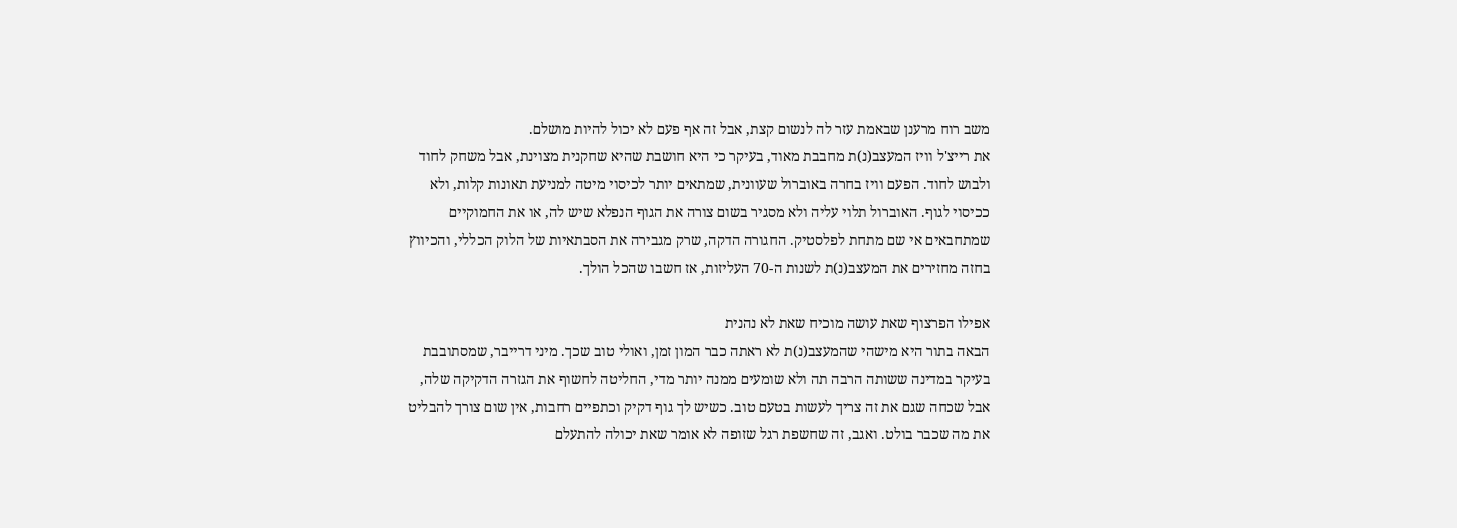משב רוח מרענן שבאמת עזר לה לנשום קצת, אבל זה אף פעם לא יכול להיות מושלם.
את רייצ'ל וויז המעצב(נ)ת מחבבת מאוד, בעיקר כי היא חושבת שהיא שחקנית מצוינת, אבל משחק לחוד ולבוש לחוד. הפעם וויז בחרה באוברול שעוונית, שמתאים יותר לכיסוי מיטה למניעת תאונות קלות, ולא ככיסוי לגוף. האוברול תלוי עליה ולא מסגיר בשום צורה את הגוף הנפלא שיש לה, או את החמוקיים שמתחבאים אי שם מתחת לפלסטיק. החגורה הדקה, שרק מגבירה את הסבתאיות של הלוק הכללי, והכיווץ בחזה מחזירים את המעצב(נ)ת לשנות ה-70 העליזות, אז חשבו שהכל הולך.

אפילו הפרצוף שאת עושה מוכיח שאת לא נהנית
הבאה בתור היא מישהי שהמעצב(נ)ת לא ראתה כבר המון זמן, ואולי טוב שכך. מיני דרייבר, שמסתובבת בעיקר במדינה ששותה הרבה תה ולא שומעים ממנה יותר מדי, החליטה לחשוף את הגזרה הדקיקה שלה, אבל שכחה שגם את זה צריך לעשות בטעם טוב. כשיש לך גוף דקיק וכתפיים רחבות, אין שום צורך להבליט את מה שכבר בולט. ואגב, זה שחשפת רגל שזופה לא אומר שאת יכולה להתעלם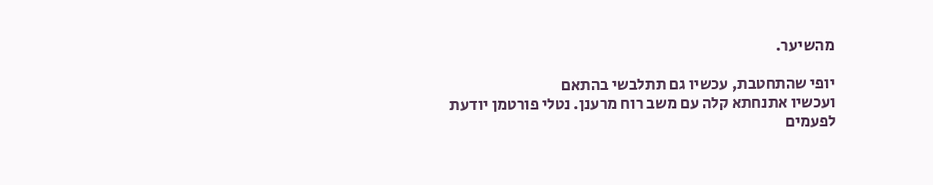מהשיער.

יופי שהתחטבת, עכשיו גם תתלבשי בהתאם
ועכשיו אתנחתא קלה עם משב רוח מרענן. נטלי פורטמן יודעת לפעמים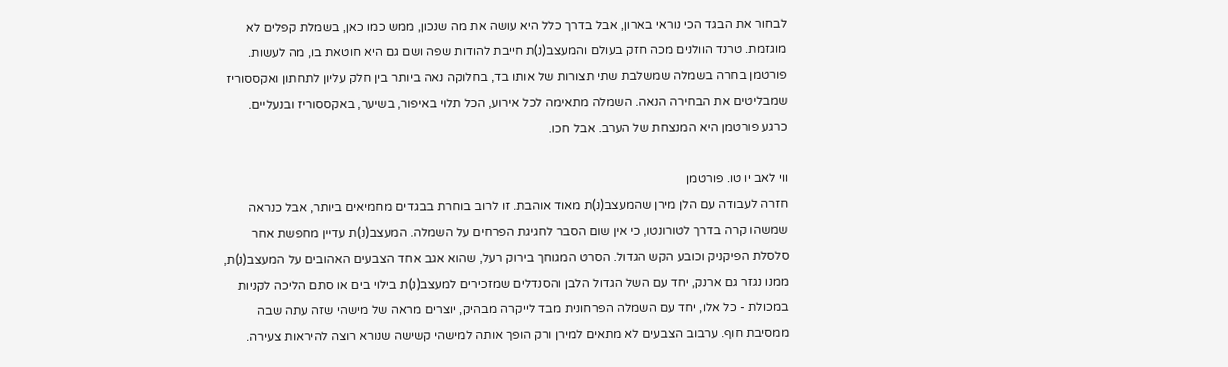לבחור את הבגד הכי נוראי בארון, אבל בדרך כלל היא עושה את מה שנכון, ממש כמו כאן, בשמלת קפלים לא מוגזמת. טרנד הוולנים מכה חזק בעולם והמעצב(נ)ת חייבת להודות שפה ושם גם היא חוטאת בו, מה לעשות. פורטמן בחרה בשמלה שמשלבת שתי תצורות של אותו בד, בחלוקה נאה ביותר בין חלק עליון לתחתון ואקססוריז שמבליטים את הבחירה הנאה. השמלה מתאימה לכל אירוע, הכל תלוי באיפור, בשיער, באקססוריז ובנעליים. כרגע פורטמן היא המנצחת של הערב. אבל חכו.

ווי לאב יו טו. פורטמן
חזרה לעבודה עם הלן מירן שהמעצב(נ)ת מאוד אוהבת. זו לרוב בוחרת בבגדים מחמיאים ביותר, אבל כנראה שמשהו קרה בדרך לטורונטו, כי אין שום הסבר לחגיגת הפרחים על השמלה. המעצב(נ)ת עדיין מחפשת אחר סלסלת הפיקניק וכובע הקש הגדול. הסרט המגוחך בירוק רעל, שהוא אגב אחד הצבעים האהובים על המעצב(נ)ת, ממנו נגזר גם ארנק, יחד עם השל הגדול הלבן והסנדלים שמזכירים למעצב(נ)ת בילוי בים או סתם הליכה לקניות במכולת - כל אלו, יחד עם השמלה הפרחונית מבד לייקרה מבהיק, יוצרים מראה של מישהי שזה עתה שבה ממסיבת חוף. ערבוב הצבעים לא מתאים למירן ורק הופך אותה למישהי קשישה שנורא רוצה להיראות צעירה.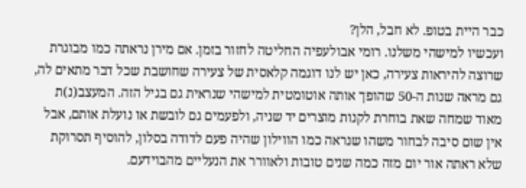כבר היית בטופ. לא חבל, הלן?
ועכשיו למישהי משלנו. רומי אבולעפיה החליטה לחזור בזמן. אם מירן נראתה כמו מבוגרת שרוצה להיראות צעירה, כאן יש לנו דוגמה קלאסית של צעירה שחושבת שכל דבר מתאים לה, גם מראה שנות ה-50 שהופך אותה אוטומטית למישהי שנראית גם בגיל הזה. המעצב(נ)ת מאוד שמחה שאת בוחרת לקנות מוצרים יד שניה, ולפעמים גם לובשת או נועלת אותם, אבל אין שום סיבה לבחור משהו שנראה כמו הווילון שהיה פעם לדודה בסלון, להוסיף תסרוקת שלא ראתה אור יום מזה כמה שנים טובות ולאוורר את הנעליים מהבוידעם.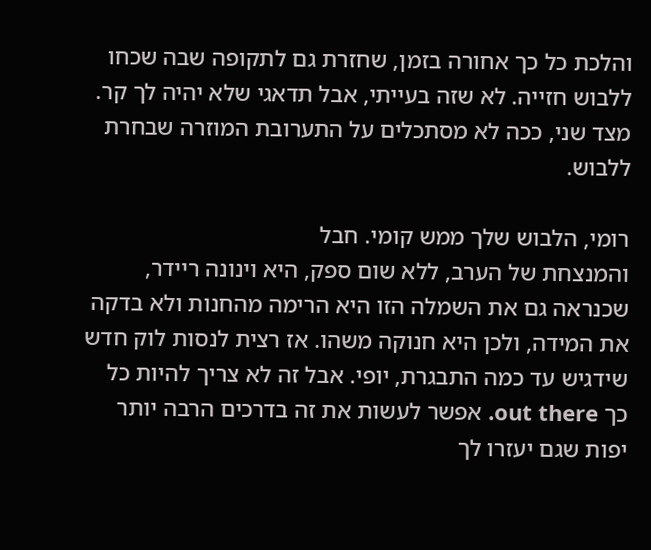והלכת כל כך אחורה בזמן, שחזרת גם לתקופה שבה שכחו ללבוש חזייה. לא שזה בעייתי, אבל תדאגי שלא יהיה לך קר. מצד שני, ככה לא מסתכלים על התערובת המוזרה שבחרת ללבוש.

רומי, הלבוש שלך ממש קומי. חבל
והמנצחת של הערב, ללא שום ספק, היא וינונה ריידר, שכנראה גם את השמלה הזו היא הרימה מהחנות ולא בדקה את המידה, ולכן היא חנוקה משהו. אז רצית לנסות לוק חדש שידגיש עד כמה התבגרת, יופי. אבל זה לא צריך להיות כל כך out there. אפשר לעשות את זה בדרכים הרבה יותר יפות שגם יעזרו לך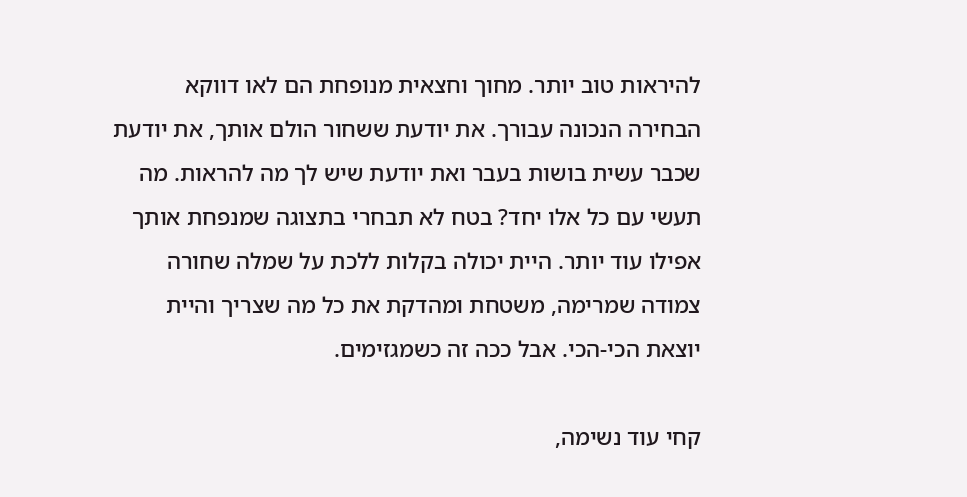להיראות טוב יותר. מחוך וחצאית מנופחת הם לאו דווקא הבחירה הנכונה עבורך. את יודעת ששחור הולם אותך, את יודעת שכבר עשית בושות בעבר ואת יודעת שיש לך מה להראות. מה תעשי עם כל אלו יחד? בטח לא תבחרי בתצוגה שמנפחת אותך אפילו עוד יותר. היית יכולה בקלות ללכת על שמלה שחורה צמודה שמרימה, משטחת ומהדקת את כל מה שצריך והיית יוצאת הכי-הכי. אבל ככה זה כשמגזימים.

קחי עוד נשימה,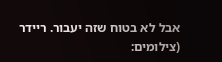אבל לא בטוח שזה יעבור. ריידר
(צילומים: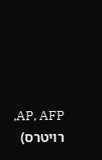AP, AFP, רויטרס)